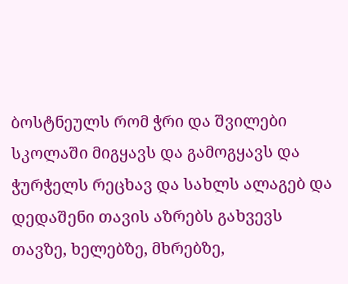ბოსტნეულს რომ ჭრი და შვილები სკოლაში მიგყავს და გამოგყავს და ჭურჭელს რეცხავ და სახლს ალაგებ და დედაშენი თავის აზრებს გახვევს თავზე, ხელებზე, მხრებზე,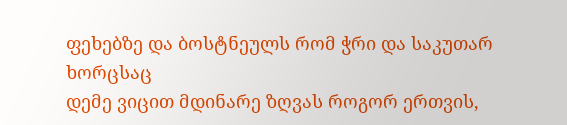ფეხებზე და ბოსტნეულს რომ ჭრი და საკუთარ ხორცსაც
დემე ვიცით მდინარე ზღვას როგორ ერთვის,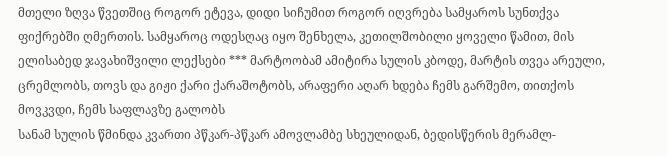მთელი ზღვა წვეთშიც როგორ ეტევა, დიდი სიჩუმით როგორ იღვრება სამყაროს სუნთქვა ფიქრებში ღმერთის. სამყაროც ოდესღაც იყო შენხელა, კეთილშობილი ყოველი წამით, მის
ელისაბედ ჯავახიშვილი ლექსები *** მარტოობამ ამიტირა სულის კბოდე, მარტის თვეა არეული, ცრემლობს, თოვს და გიჟი ქარი ქარაშოტობს, არაფერი აღარ ხდება ჩემს გარშემო, თითქოს მოვკვდი, ჩემს საფლავზე გალობს
სანამ სულის წმინდა კვართი პწკარ-პწკარ ამოვლამბე სხეულიდან, ბედისწერის მერამლ-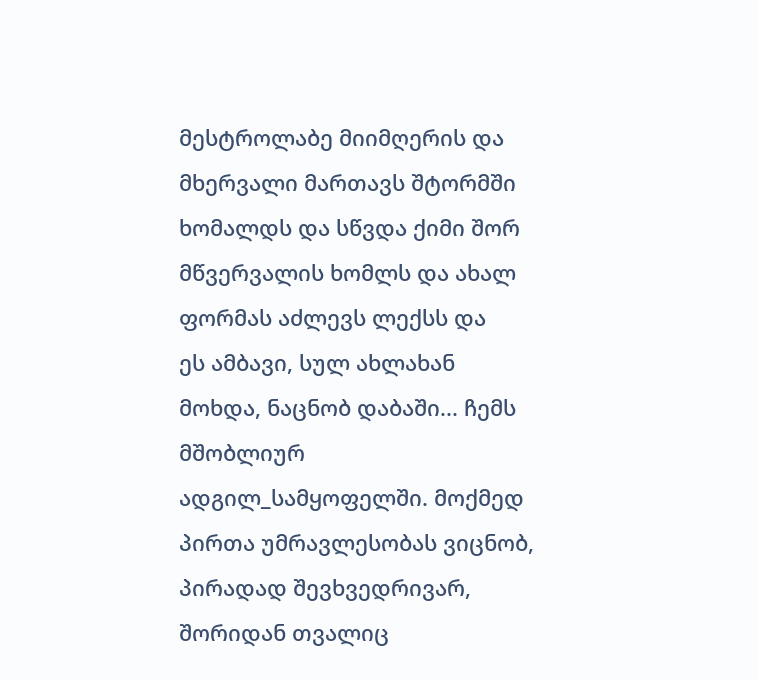მესტროლაბე მიიმღერის და მხერვალი მართავს შტორმში ხომალდს და სწვდა ქიმი შორ მწვერვალის ხომლს და ახალ ფორმას აძლევს ლექსს და
ეს ამბავი, სულ ახლახან მოხდა, ნაცნობ დაბაში... ჩემს მშობლიურ ადგილ_სამყოფელში. მოქმედ პირთა უმრავლესობას ვიცნობ, პირადად შევხვედრივარ, შორიდან თვალიც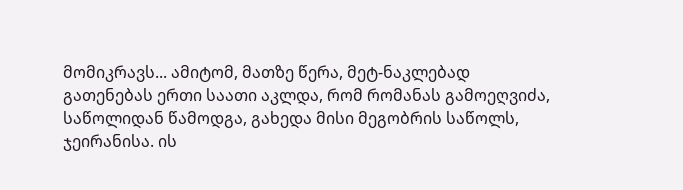მომიკრავს... ამიტომ, მათზე წერა, მეტ-ნაკლებად
გათენებას ერთი საათი აკლდა, რომ რომანას გამოეღვიძა, საწოლიდან წამოდგა, გახედა მისი მეგობრის საწოლს, ჯეირანისა. ის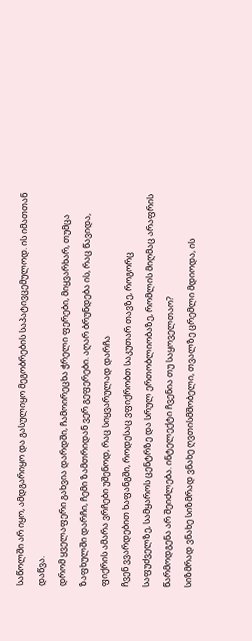საწოლში არ იყო, ამდგარიყო და გასულიყო მეგობრების საპატივცემულოდ. ის იმათთან დაწვა.
დრომ ყველაფერი გახვია დარდში, ჩამოირეცხა ჭრელი ფერები, მიყვარხარ, თუმცა ზაფხულში დარჩი, ჩემი ზამთრიდან ვერ გეფერები. აღარ ბრუნდება ის, რაც წავიდა, ფიქრის ამარა ვრჩები უშენოდ, რაც სიყვარულად დარჩა
ჩვენ ვვარდებით ხაფანგში, როდესაც ვფიქრობთ საკუთარ თავზე, როგორც საფუძველზე, სამყაროს ცენტრზე და სრულ ერთობლიობაზე, რომლის მიღმაც არაფრის წარმოდგენა არ შეიძლება. ინტელექტი ჩვენია თუ საყოველთაო?
სიზმრად ვნახე სიზმრად ვნახე ღვთისმშობელი, თვალზე ცრემლი მდიოდა, ის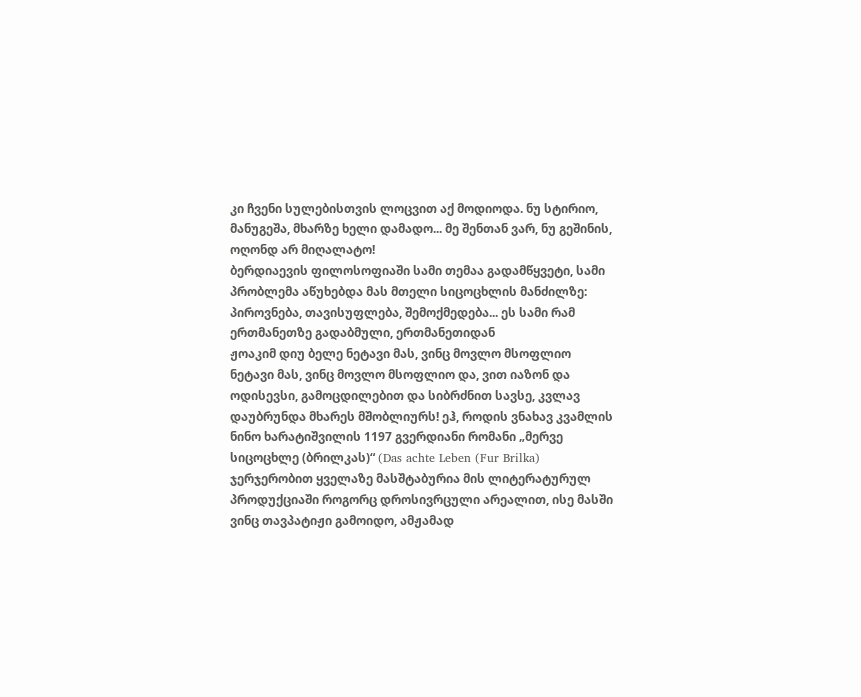კი ჩვენი სულებისთვის ლოცვით აქ მოდიოდა. ნუ სტირიო, მანუგეშა, მხარზე ხელი დამადო... მე შენთან ვარ, ნუ გეშინის, ოღონდ არ მიღალატო!
ბერდიაევის ფილოსოფიაში სამი თემაა გადამწყვეტი, სამი პრობლემა აწუხებდა მას მთელი სიცოცხლის მანძილზე: პიროვნება, თავისუფლება, შემოქმედება... ეს სამი რამ ერთმანეთზე გადაბმული, ერთმანეთიდან
ჟოაკიმ დიუ ბელე ნეტავი მას, ვინც მოვლო მსოფლიო ნეტავი მას, ვინც მოვლო მსოფლიო და, ვით იაზონ და ოდისევსი, გამოცდილებით და სიბრძნით სავსე, კვლავ დაუბრუნდა მხარეს მშობლიურს! ეჰ, როდის ვნახავ კვამლის
ნინო ხარატიშვილის 1197 გვერდიანი რომანი „მერვე სიცოცხლე (ბრილკას)“ (Das achte Leben (Fur Brilka) ჯერჯერობით ყველაზე მასშტაბურია მის ლიტერატურულ პროდუქციაში როგორც დროსივრცული არეალით, ისე მასში
ვინც თავპატიჟი გამოიდო, ამჟამად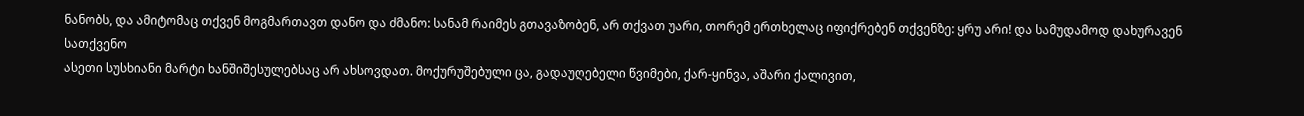ნანობს, და ამიტომაც თქვენ მოგმართავთ დანო და ძმანო: სანამ რაიმეს გთავაზობენ, არ თქვათ უარი, თორემ ერთხელაც იფიქრებენ თქვენზე: ყრუ არი! და სამუდამოდ დახურავენ სათქვენო
ასეთი სუსხიანი მარტი ხანშიშესულებსაც არ ახსოვდათ. მოქურუშებული ცა, გადაუღებელი წვიმები, ქარ-ყინვა, აშარი ქალივით,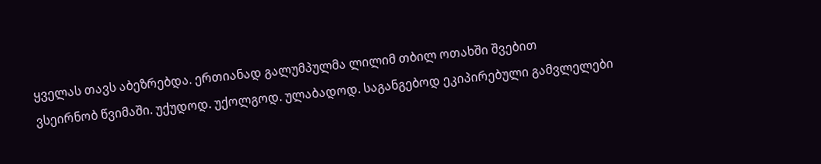ყველას თავს აბეზრებდა. ერთიანად გალუმპულმა ლილიმ თბილ ოთახში შვებით
ვსეირნობ წვიმაში. უქუდოდ. უქოლგოდ. ულაბადოდ. საგანგებოდ ეკიპირებული გამვლელები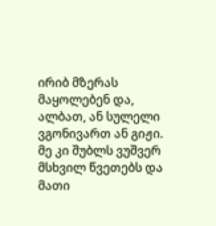ირიბ მზერას მაყოლებენ და, ალბათ, ან სულელი ვგონივართ ან გიჟი. მე კი შუბლს ვუშვერ მსხვილ წვეთებს და მათი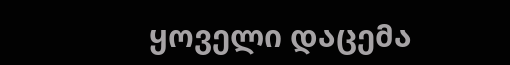ყოველი დაცემა